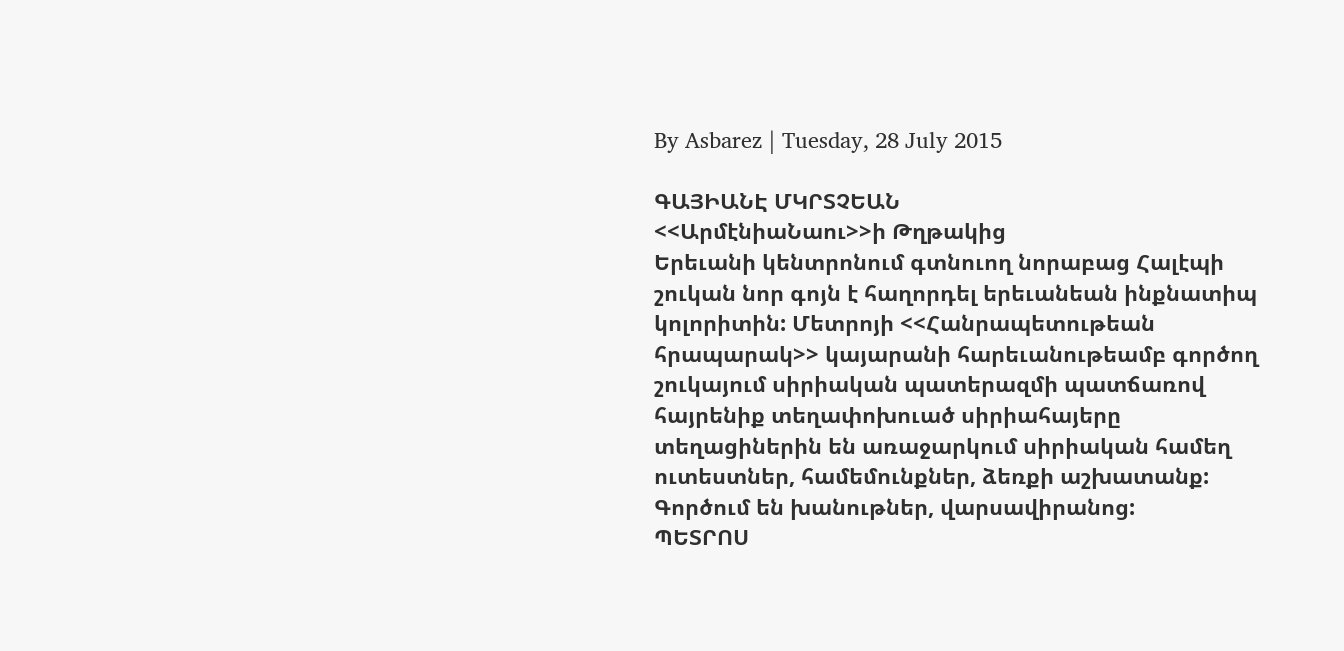By Asbarez | Tuesday, 28 July 2015

ԳԱՅԻԱՆԷ ՄԿՐՏՉԵԱՆ
<<ԱրմէնիաՆաու>>ի Թղթակից
Երեւանի կենտրոնում գտնուող նորաբաց Հալէպի շուկան նոր գոյն է հաղորդել երեւանեան ինքնատիպ կոլորիտին: Մետրոյի <<Հանրապետութեան հրապարակ>> կայարանի հարեւանութեամբ գործող շուկայում սիրիական պատերազմի պատճառով հայրենիք տեղափոխուած սիրիահայերը տեղացիներին են առաջարկում սիրիական համեղ ուտեստներ, համեմունքներ, ձեռքի աշխատանք: Գործում են խանութներ, վարսավիրանոց:
ՊԵՏՐՈՍ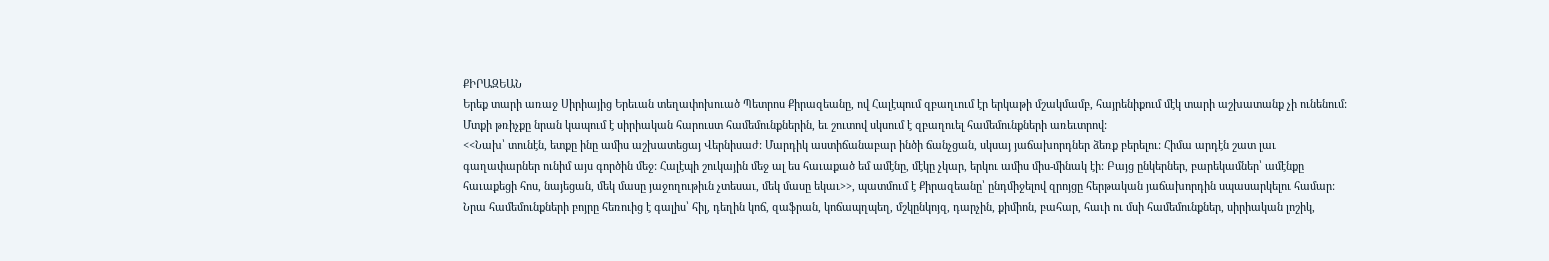ՔԻՐԱԶԵԱՆ
Երեք տարի առաջ Սիրիայից Երեւան տեղափոխուած Պետրոս Քիրազեանը, ով Հալէպում զբաղւում էր երկաթի մշակմամբ, հայրենիքում մէկ տարի աշխատանք չի ունենում: Մտքի թռիչքը նրան կապում է սիրիական հարուստ համեմունքներին, եւ շուտով սկսում է զբաղուել համեմունքների առեւտրով:
<<Նախ՝ տունէն, ետքը ինը ամիս աշխատեցայ Վերնիսաժ: Մարդիկ աստիճանաբար ինծի ճանչցան, սկսայ յաճախորդներ ձեռք բերելու: Հիմա արդէն շատ լաւ գաղափարներ ունիմ այս գործին մեջ: Հալէպի շուկային մեջ ալ ես հաւաքած եմ ամէնը, մէկը չկար, երկու ամիս միս-մինակ էի: Բայց ընկերներ, բարեկամներ՝ ամէնքը հաւաքեցի հոս, նայեցան, մեկ մասը յաջողութիւն չտեսաւ, մեկ մասը եկաւ>>, պատմում է Քիրազեանը՝ ընդմիջելով զրոյցը հերթական յաճախորդին սպասարկելու համար:
Նրա համեմունքների բոյրը հեռուից է գալիս՝ հիլ, դեղին կոճ, զաֆրան, կոճապղպեղ, մշկընկոյզ, դարչին, քիմիոն, բահար, հաւի ու մսի համեմունքներ, սիրիական լոշիկ,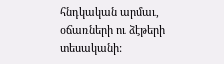հնդկական արմաւ, օճառների ու ձէթերի տեսականի: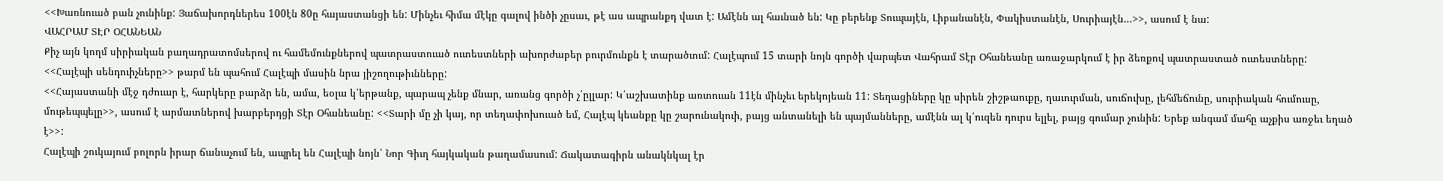<<Խառնուած բան չունինք: Յաճախորդներես 100էն 80ը հայաստանցի են: Մինչեւ հիմա մէկը գալով ինծի չըսաւ, թէ աս ապրանքդ վատ է: Ամէնն ալ հաւնած են: Կը բերենք Տուպայէն, Լիբանանէն, Փակիստանէն, Սուրիայէն…>>, ասում է նա:
ՎԱՀՐԱՄ ՏԷՐ ՕՀԱՆԵԱՆ
Քիչ այն կողմ սիրիական բաղադրատոմսերով ու համեմունքներով պատրաստուած ուտեստների ախորժաբեր բուրմունքն է տարածւում: Հալէպում 15 տարի նոյն գործի վարպետ Վահրամ Տէր Օհանեանը առաջարկում է իր ձեռքով պատրաստած ուտեստները: <<Հալէպի սենդուիչները>> թարմ են պահում Հալէպի մասին նրա յիշողութիւնները:
<<Հայաստանի մէջ դժուար է, հարկերը բարձր են, ամա, եօլա կ՛երթանք, պարապ չենք մնար, առանց գործի չ՛ըլլար: Կ՛աշխատինք առտուան 11էն մինչեւ երեկոյեան 11: Տեղացիները կը սիրեն շիշթաուքը, ղաւուրման, սուճուխը, լեհմեճունը, սուրիական հումուսը, մութեպպելը>>, ասում է արմատներով խարբերդցի Տէր Օհանեանը: <<Տարի մը չի կայ, որ տեղափոխուած եմ, Հալէպ կեանքը կը շարունակուի, բայց անտանելի են պայմանները, ամէնն ալ կ՛ուզեն դուրս ելլել, բայց գումար չունին: Երեք անգամ մահը աչքիս առջեւ եղած է>>:
Հալէպի շուկայում բոլորն իրար ճանաչում են, ապրել են Հալէպի նոյն՝ Նոր Գիւղ հայկական թաղամասում: Ճակատագիրն անակնկալ էր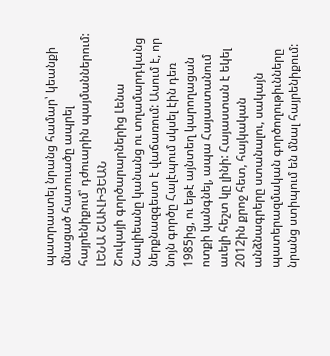պատրաստել նրանց համար՝ կեանքի մնացած հատուածը ապրել հայրենիքում՝ դժուարին պայմաններում:
ԼԵՆԱ ՇԱՒԼԻՅԵԱՆ
Շուկայի գործարարներից Լենա Շաւլիեանը կանանց ու տղամարդկանց ներքնազգեստ է վաճառում: Ասում է, որ նոյն գործը Հալէպում սկսել էին դեռ 1985ից, ու եթէ այնտեղ կարողացան ոտքի կանգնել, ապա Հայաստանում աւելի հեշտ կը լինի: Հայաստան է եկել 2012ին քրոջ հետ, հայկական անձնագրերը ստանալու, սակայն պատերազմական գործողութիւնները նրանց ստիպում են մնալ հայրենիքում: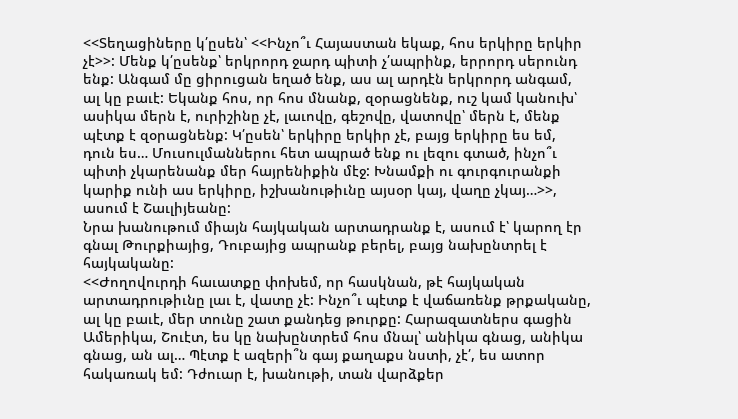<<Տեղացիները կ՛ըսեն՝ <<Ինչո՞ւ Հայաստան եկաք, հոս երկիրը երկիր չէ>>: Մենք կ՛ըսենք՝ երկրորդ ջարդ պիտի չ՛ապրինք, երրորդ սերունդ ենք: Անգամ մը ցիրուցան եղած ենք, աս ալ արդէն երկրորդ անգամ, ալ կը բաւէ: Եկանք հոս, որ հոս մնանք, զօրացնենք, ուշ կամ կանուխ՝ ասիկա մերն է, ուրիշինը չէ, լաւովը, գեշովը, վատովը՝ մերն է, մենք պէտք է զօրացնենք: Կ՛ըսեն՝ երկիրը երկիր չէ, բայց երկիրը ես եմ, դուն ես… Մուսուլմաններու հետ ապրած ենք ու լեզու գտած, ինչո՞ւ պիտի չկարենանք մեր հայրենիքին մէջ: Խնամքի ու գուրգուրանքի կարիք ունի աս երկիրը, իշխանութիւնը այսօր կայ, վաղը չկայ…>>, ասում է Շաւլիյեանը:
Նրա խանութում միայն հայկական արտադրանք է, ասում է՝ կարող էր գնալ Թուրքիայից, Դուբայից ապրանք բերել, բայց նախընտրել է հայկականը:
<<Ժողովուրդի հաւատքը փոխեմ, որ հասկնան, թէ հայկական արտադրութիւնը լաւ է, վատը չէ: Ինչո՞ւ պէտք է վաճառենք թրքականը, ալ կը բաւէ, մեր տունը շատ քանդեց թուրքը: Հարազատներս գացին Ամերիկա, Շուէտ, ես կը նախընտրեմ հոս մնալ՝ անիկա գնաց, անիկա գնաց, ան ալ… Պէտք է ազերի՞ն գայ քաղաքս նստի, չէ՛, ես ատոր հակառակ եմ: Դժուար է, խանութի, տան վարձքեր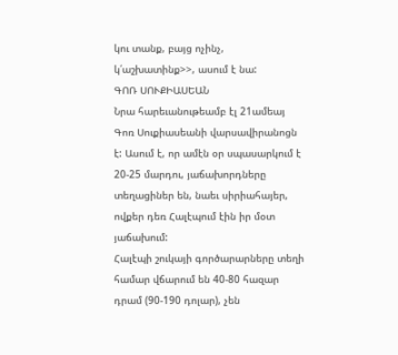կու տանք, բայց ոչինչ, կ՛աշխատինք>>, ասում է նա:
ԳՈՌ ՍՈՒՔԻԱՍԵԱՆ
Նրա հարեւանութեամբ էլ 21ամեայ Գոռ Սուքիասեանի վարսավիրանոցն է: Ասում է, որ ամէն օր սպասարկում է 20-25 մարդու, յաճախորդները տեղացիներ են, նաեւ սիրիահայեր, ովքեր դեռ Հալէպում էին իր մօտ յաճախում:
Հալէպի շուկայի գործարարները տեղի համար վճարում են 40-80 հազար դրամ (90-190 դոլար), չեն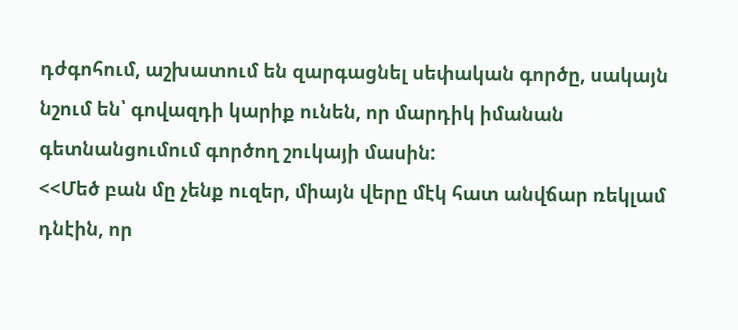դժգոհում, աշխատում են զարգացնել սեփական գործը, սակայն նշում են՝ գովազդի կարիք ունեն, որ մարդիկ իմանան գետնանցումում գործող շուկայի մասին:
<<Մեծ բան մը չենք ուզեր, միայն վերը մէկ հատ անվճար ռեկլամ դնէին, որ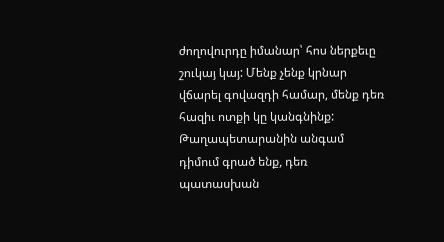ժողովուրդը իմանար՝ հոս ներքեւը շուկայ կայ: Մենք չենք կրնար վճարել գովազդի համար, մենք դեռ հազիւ ոտքի կը կանգնինք: Թաղապետարանին անգամ դիմում գրած ենք, դեռ պատասխան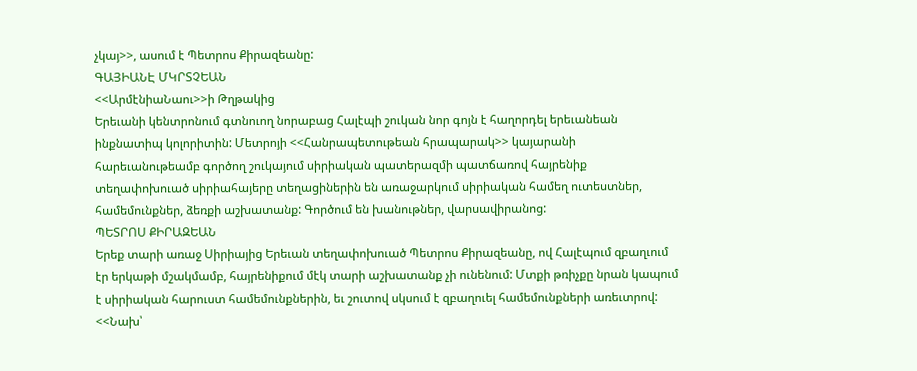չկայ>>, ասում է Պետրոս Քիրազեանը:
ԳԱՅԻԱՆԷ ՄԿՐՏՉԵԱՆ
<<ԱրմէնիաՆաու>>ի Թղթակից
Երեւանի կենտրոնում գտնուող նորաբաց Հալէպի շուկան նոր գոյն է հաղորդել երեւանեան ինքնատիպ կոլորիտին: Մետրոյի <<Հանրապետութեան հրապարակ>> կայարանի հարեւանութեամբ գործող շուկայում սիրիական պատերազմի պատճառով հայրենիք տեղափոխուած սիրիահայերը տեղացիներին են առաջարկում սիրիական համեղ ուտեստներ, համեմունքներ, ձեռքի աշխատանք: Գործում են խանութներ, վարսավիրանոց:
ՊԵՏՐՈՍ ՔԻՐԱԶԵԱՆ
Երեք տարի առաջ Սիրիայից Երեւան տեղափոխուած Պետրոս Քիրազեանը, ով Հալէպում զբաղւում էր երկաթի մշակմամբ, հայրենիքում մէկ տարի աշխատանք չի ունենում: Մտքի թռիչքը նրան կապում է սիրիական հարուստ համեմունքներին, եւ շուտով սկսում է զբաղուել համեմունքների առեւտրով:
<<Նախ՝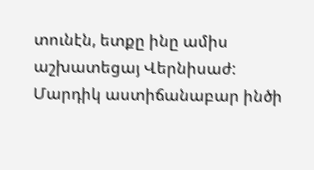տունէն, ետքը ինը ամիս աշխատեցայ Վերնիսաժ: Մարդիկ աստիճանաբար ինծի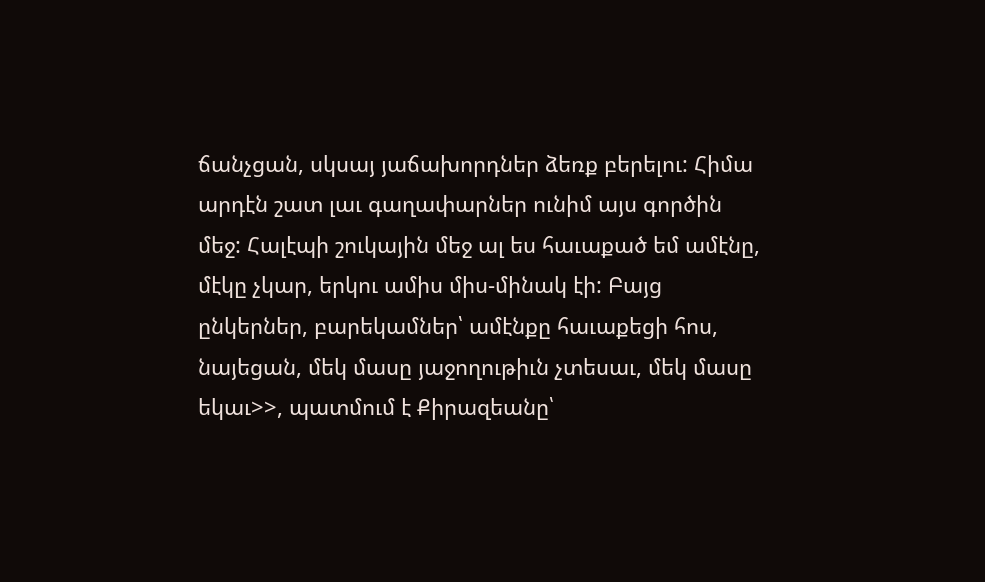ճանչցան, սկսայ յաճախորդներ ձեռք բերելու: Հիմա արդէն շատ լաւ գաղափարներ ունիմ այս գործին մեջ: Հալէպի շուկային մեջ ալ ես հաւաքած եմ ամէնը, մէկը չկար, երկու ամիս միս-մինակ էի: Բայց ընկերներ, բարեկամներ՝ ամէնքը հաւաքեցի հոս, նայեցան, մեկ մասը յաջողութիւն չտեսաւ, մեկ մասը եկաւ>>, պատմում է Քիրազեանը՝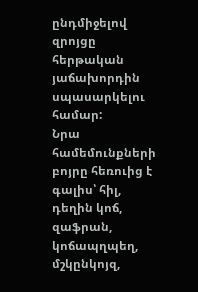ընդմիջելով զրոյցը հերթական յաճախորդին սպասարկելու համար:
Նրա համեմունքների բոյրը հեռուից է գալիս՝ հիլ, դեղին կոճ, զաֆրան, կոճապղպեղ, մշկընկոյզ,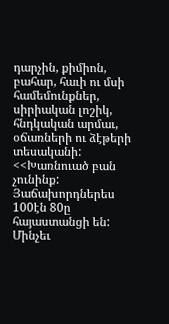դարչին, քիմիոն, բահար, հաւի ու մսի համեմունքներ, սիրիական լոշիկ, հնդկական արմաւ, օճառների ու ձէթերի տեսականի:
<<Խառնուած բան չունինք: Յաճախորդներես 100էն 80ը հայաստանցի են: Մինչեւ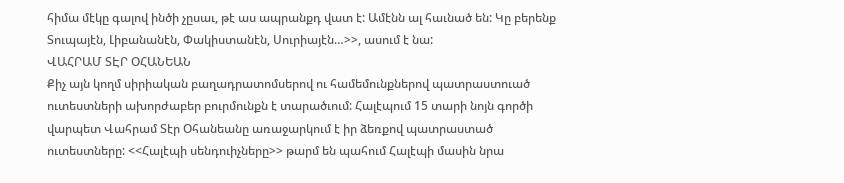հիմա մէկը գալով ինծի չըսաւ, թէ աս ապրանքդ վատ է: Ամէնն ալ հաւնած են: Կը բերենք Տուպայէն, Լիբանանէն, Փակիստանէն, Սուրիայէն…>>, ասում է նա:
ՎԱՀՐԱՄ ՏԷՐ ՕՀԱՆԵԱՆ
Քիչ այն կողմ սիրիական բաղադրատոմսերով ու համեմունքներով պատրաստուած ուտեստների ախորժաբեր բուրմունքն է տարածւում: Հալէպում 15 տարի նոյն գործի վարպետ Վահրամ Տէր Օհանեանը առաջարկում է իր ձեռքով պատրաստած ուտեստները: <<Հալէպի սենդուիչները>> թարմ են պահում Հալէպի մասին նրա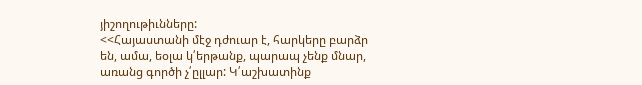յիշողութիւնները:
<<Հայաստանի մէջ դժուար է, հարկերը բարձր են, ամա, եօլա կ՛երթանք, պարապ չենք մնար, առանց գործի չ՛ըլլար: Կ՛աշխատինք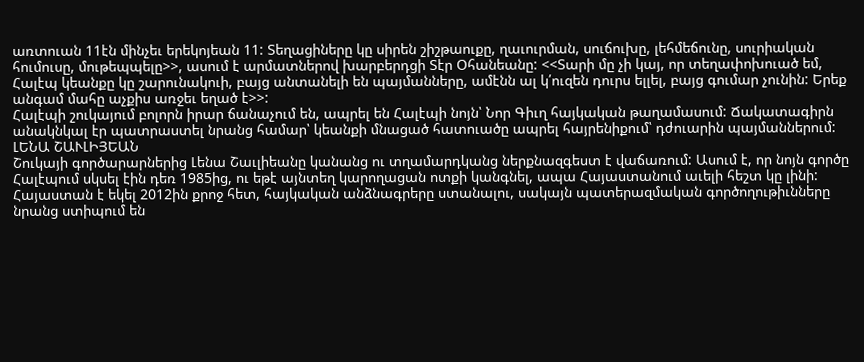առտուան 11էն մինչեւ երեկոյեան 11: Տեղացիները կը սիրեն շիշթաուքը, ղաւուրման, սուճուխը, լեհմեճունը, սուրիական հումուսը, մութեպպելը>>, ասում է արմատներով խարբերդցի Տէր Օհանեանը: <<Տարի մը չի կայ, որ տեղափոխուած եմ, Հալէպ կեանքը կը շարունակուի, բայց անտանելի են պայմանները, ամէնն ալ կ՛ուզեն դուրս ելլել, բայց գումար չունին: Երեք անգամ մահը աչքիս առջեւ եղած է>>:
Հալէպի շուկայում բոլորն իրար ճանաչում են, ապրել են Հալէպի նոյն՝ Նոր Գիւղ հայկական թաղամասում: Ճակատագիրն անակնկալ էր պատրաստել նրանց համար՝ կեանքի մնացած հատուածը ապրել հայրենիքում՝ դժուարին պայմաններում:
ԼԵՆԱ ՇԱՒԼԻՅԵԱՆ
Շուկայի գործարարներից Լենա Շաւլիեանը կանանց ու տղամարդկանց ներքնազգեստ է վաճառում: Ասում է, որ նոյն գործը Հալէպում սկսել էին դեռ 1985ից, ու եթէ այնտեղ կարողացան ոտքի կանգնել, ապա Հայաստանում աւելի հեշտ կը լինի: Հայաստան է եկել 2012ին քրոջ հետ, հայկական անձնագրերը ստանալու, սակայն պատերազմական գործողութիւնները նրանց ստիպում են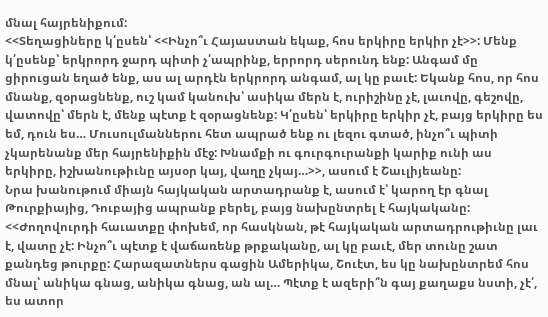մնալ հայրենիքում:
<<Տեղացիները կ՛ըսեն՝ <<Ինչո՞ւ Հայաստան եկաք, հոս երկիրը երկիր չէ>>: Մենք կ՛ըսենք՝ երկրորդ ջարդ պիտի չ՛ապրինք, երրորդ սերունդ ենք: Անգամ մը ցիրուցան եղած ենք, աս ալ արդէն երկրորդ անգամ, ալ կը բաւէ: Եկանք հոս, որ հոս մնանք, զօրացնենք, ուշ կամ կանուխ՝ ասիկա մերն է, ուրիշինը չէ, լաւովը, գեշովը, վատովը՝ մերն է, մենք պէտք է զօրացնենք: Կ՛ըսեն՝ երկիրը երկիր չէ, բայց երկիրը ես եմ, դուն ես… Մուսուլմաններու հետ ապրած ենք ու լեզու գտած, ինչո՞ւ պիտի չկարենանք մեր հայրենիքին մէջ: Խնամքի ու գուրգուրանքի կարիք ունի աս երկիրը, իշխանութիւնը այսօր կայ, վաղը չկայ…>>, ասում է Շաւլիյեանը:
Նրա խանութում միայն հայկական արտադրանք է, ասում է՝ կարող էր գնալ Թուրքիայից, Դուբայից ապրանք բերել, բայց նախընտրել է հայկականը:
<<Ժողովուրդի հաւատքը փոխեմ, որ հասկնան, թէ հայկական արտադրութիւնը լաւ է, վատը չէ: Ինչո՞ւ պէտք է վաճառենք թրքականը, ալ կը բաւէ, մեր տունը շատ քանդեց թուրքը: Հարազատներս գացին Ամերիկա, Շուէտ, ես կը նախընտրեմ հոս մնալ՝ անիկա գնաց, անիկա գնաց, ան ալ… Պէտք է ազերի՞ն գայ քաղաքս նստի, չէ՛, ես ատոր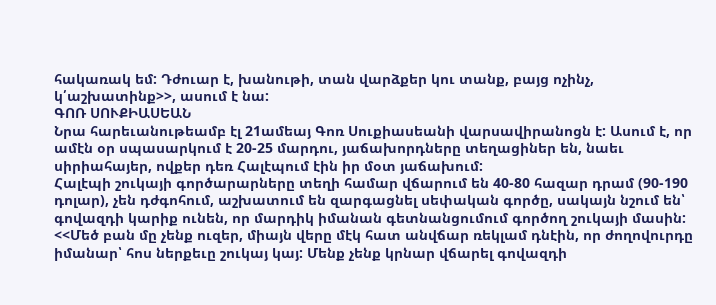հակառակ եմ: Դժուար է, խանութի, տան վարձքեր կու տանք, բայց ոչինչ, կ՛աշխատինք>>, ասում է նա:
ԳՈՌ ՍՈՒՔԻԱՍԵԱՆ
Նրա հարեւանութեամբ էլ 21ամեայ Գոռ Սուքիասեանի վարսավիրանոցն է: Ասում է, որ ամէն օր սպասարկում է 20-25 մարդու, յաճախորդները տեղացիներ են, նաեւ սիրիահայեր, ովքեր դեռ Հալէպում էին իր մօտ յաճախում:
Հալէպի շուկայի գործարարները տեղի համար վճարում են 40-80 հազար դրամ (90-190 դոլար), չեն դժգոհում, աշխատում են զարգացնել սեփական գործը, սակայն նշում են՝ գովազդի կարիք ունեն, որ մարդիկ իմանան գետնանցումում գործող շուկայի մասին:
<<Մեծ բան մը չենք ուզեր, միայն վերը մէկ հատ անվճար ռեկլամ դնէին, որ ժողովուրդը իմանար՝ հոս ներքեւը շուկայ կայ: Մենք չենք կրնար վճարել գովազդի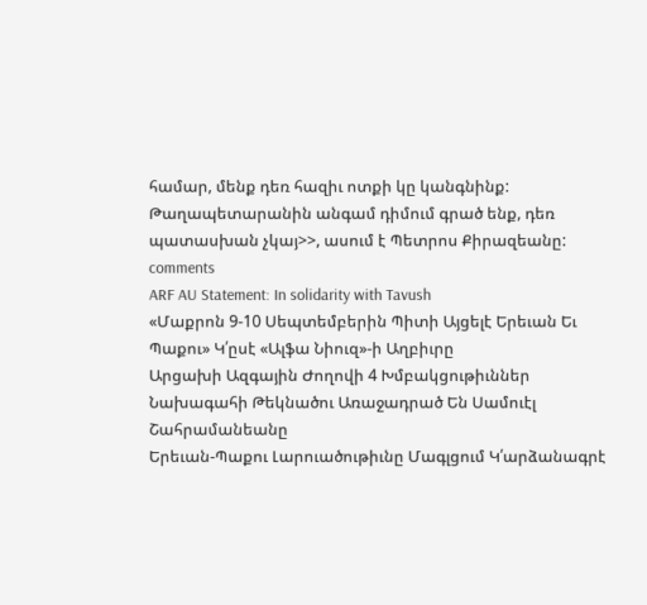համար, մենք դեռ հազիւ ոտքի կը կանգնինք: Թաղապետարանին անգամ դիմում գրած ենք, դեռ պատասխան չկայ>>, ասում է Պետրոս Քիրազեանը:
comments
ARF AU Statement: In solidarity with Tavush
«Մաքրոն 9-10 Սեպտեմբերին Պիտի Այցելէ Երեւան Եւ Պաքու» Կ՛ըսէ «Ալֆա Նիուզ»-ի Աղբիւրը
Արցախի Ազգային Ժողովի 4 Խմբակցութիւններ Նախագահի Թեկնածու Առաջադրած Են Սամուէլ Շահրամանեանը
Երեւան-Պաքու Լարուածութիւնը Մագլցում Կ՛արձանագրէ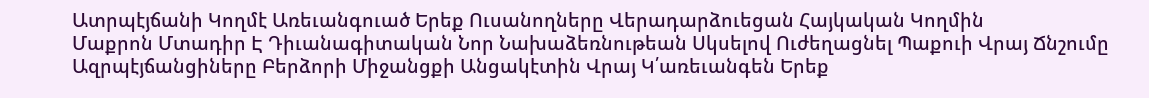Ատրպէյճանի Կողմէ Առեւանգուած Երեք Ուսանողները Վերադարձուեցան Հայկական Կողմին
Մաքրոն Մտադիր Է Դիւանագիտական Նոր Նախաձեռնութեան Սկսելով Ուժեղացնել Պաքուի Վրայ Ճնշումը
Ազրպէյճանցիները Բերձորի Միջանցքի Անցակէտին Վրայ Կ՛առեւանգեն Երեք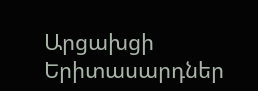Արցախցի Երիտասարդներ